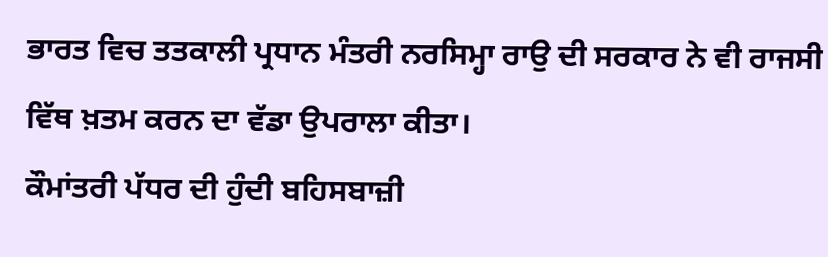ਭਾਰਤ ਵਿਚ ਤਤਕਾਲੀ ਪ੍ਰਧਾਨ ਮੰਤਰੀ ਨਰਸਿਮ੍ਹਾ ਰਾਉ ਦੀ ਸਰਕਾਰ ਨੇ ਵੀ ਰਾਜਸੀ ਵਿੱਥ ਖ਼ਤਮ ਕਰਨ ਦਾ ਵੱਡਾ ਉਪਰਾਲਾ ਕੀਤਾ।
ਕੌਮਾਂਤਰੀ ਪੱਧਰ ਦੀ ਹੁੰਦੀ ਬਹਿਸਬਾਜ਼ੀ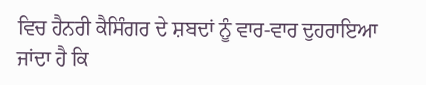ਵਿਚ ਹੈਨਰੀ ਕੈਸਿੰਗਰ ਦੇ ਸ਼ਬਦਾਂ ਨੂੰ ਵਾਰ-ਵਾਰ ਦੁਹਰਾਇਆ ਜਾਂਦਾ ਹੈ ਕਿ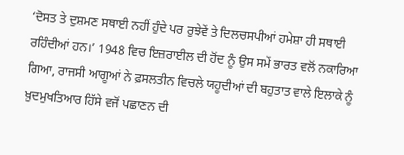‘ਦੋਸਤ ਤੇ ਦੁਸ਼ਮਣ ਸਥਾਈ ਨਹੀਂ ਹੁੰਦੇ ਪਰ ਰੁਝੇਵੇਂ ਤੇ ਦਿਲਚਸਪੀਆਂ ਹਮੇਸ਼ਾ ਹੀ ਸਥਾਈ ਰਹਿੰਦੀਆਂ ਹਨ।’ 1948 ਵਿਚ ਇਜ਼ਰਾਈਲ ਦੀ ਹੋਂਦ ਨੂੰ ਉਸ ਸਮੇਂ ਭਾਰਤ ਵਲੋਂ ਨਕਾਰਿਆ ਗਿਆ, ਰਾਜਸੀ ਆਗੂਆਂ ਨੇ ਫ਼ਸਲਤੀਨ ਵਿਚਲੇ ਯਹੂਦੀਆਂ ਦੀ ਬਹੁਤਾਤ ਵਾਲੇ ਇਲਾਕੇ ਨੂੰ ਖ਼ੁਦਮੁਖਤਿਆਰ ਹਿੱਸੇ ਵਜੋਂ ਪਛਾਣਨ ਦੀ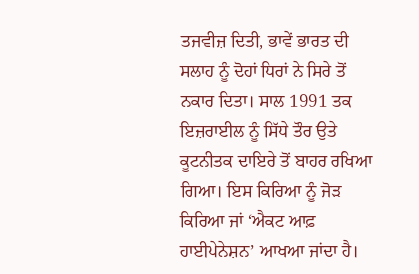ਤਜਵੀਜ਼ ਦਿਤੀ, ਭਾਵੇਂ ਭਾਰਤ ਦੀ ਸਲਾਹ ਨੂੰ ਦੋਹਾਂ ਧਿਰਾਂ ਨੇ ਸਿਰੇ ਤੋਂ ਨਕਾਰ ਦਿਤਾ। ਸਾਲ 1991 ਤਕ ਇਜ਼ਰਾਈਲ ਨੂੰ ਸਿੱਧੇ ਤੌਰ ਉਤੇ ਕੂਟਨੀਤਕ ਦਾਇਰੇ ਤੋਂ ਬਾਹਰ ਰਖਿਆ ਗਿਆ। ਇਸ ਕਿਰਿਆ ਨੂੰ ਜੋੜ ਕਿਰਿਆ ਜਾਂ ‘ਐਕਟ ਆਫ਼ ਹਾਈਪੇਨੇਸ਼ਨ’ ਆਖਆ ਜਾਂਦਾ ਹੈ।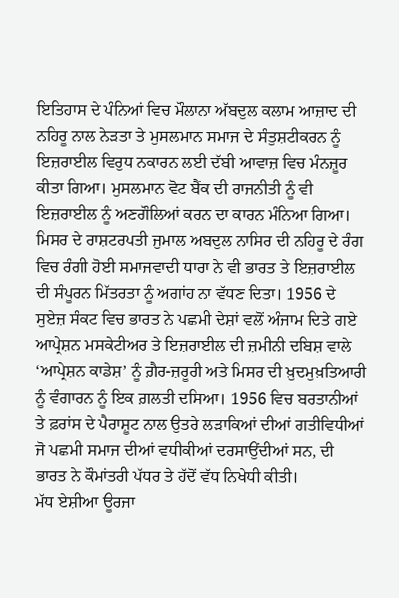ਇਤਿਹਾਸ ਦੇ ਪੰਨਿਆਂ ਵਿਚ ਮੌਲਾਨਾ ਅੱਬਦੁਲ ਕਲਾਮ ਆਜ਼ਾਦ ਦੀ ਨਹਿਰੂ ਨਾਲ ਨੇੜਤਾ ਤੇ ਮੁਸਲਮਾਨ ਸਮਾਜ ਦੇ ਸੰਤੁਸ਼ਟੀਕਰਨ ਨੂੰ ਇਜ਼ਰਾਈਲ ਵਿਰੁਧ ਨਕਾਰਨ ਲਈ ਦੱਬੀ ਆਵਾਜ਼ ਵਿਚ ਮੰਨਜ਼ੂਰ ਕੀਤਾ ਗਿਆ। ਮੁਸਲਮਾਨ ਵੋਟ ਬੈਂਕ ਦੀ ਰਾਜਨੀਤੀ ਨੂੰ ਵੀ ਇਜ਼ਰਾਈਲ ਨੂੰ ਅਣਗੌਲਿਆਂ ਕਰਨ ਦਾ ਕਾਰਨ ਮੰਨਿਆ ਗਿਆ। ਮਿਸਰ ਦੇ ਰਾਸ਼ਟਰਪਤੀ ਜੁਮਾਲ ਅਬਦੁਲ ਨਾਸਿਰ ਦੀ ਨਹਿਰੂ ਦੇ ਰੰਗ ਵਿਚ ਰੰਗੀ ਹੋਈ ਸਮਾਜਵਾਦੀ ਧਾਰਾ ਨੇ ਵੀ ਭਾਰਤ ਤੇ ਇਜ਼ਰਾਈਲ ਦੀ ਸੰਪੂਰਨ ਮਿੱਤਰਤਾ ਨੂੰ ਅਗਾਂਹ ਨਾ ਵੱਧਣ ਦਿਤਾ। 1956 ਦੇ ਸੁਏਜ਼ ਸੰਕਟ ਵਿਚ ਭਾਰਤ ਨੇ ਪਛਮੀ ਦੇਸ਼ਾਂ ਵਲੋਂ ਅੰਜਾਮ ਦਿਤੇ ਗਏ ਆਪ੍ਰੇਸ਼ਨ ਮਸਕੇਟੀਅਰ ਤੇ ਇਜ਼ਰਾਈਲ ਦੀ ਜ਼ਮੀਨੀ ਦਬਿਸ਼ ਵਾਲੇ ‘ਆਪ੍ਰੇਸ਼ਨ ਕਾਡੇਸ਼’ ਨੂੰ ਗ਼ੈਰ-ਜ਼ਰੂਰੀ ਅਤੇ ਮਿਸਰ ਦੀ ਖ਼ੁਦਮੁਖ਼ਤਿਆਰੀ ਨੂੰ ਵੰਗਾਰਨ ਨੂੰ ਇਕ ਗ਼ਲਤੀ ਦਸਿਆ। 1956 ਵਿਚ ਬਰਤਾਨੀਆਂ ਤੇ ਫ਼ਰਾਂਸ ਦੇ ਪੈਰਾਸ਼ੂਟ ਨਾਲ ਉਤਰੇ ਲੜਾਕਿਆਂ ਦੀਆਂ ਗਤੀਵਿਧੀਆਂ ਜੋ ਪਛਮੀ ਸਮਾਜ ਦੀਆਂ ਵਧੀਕੀਆਂ ਦਰਸਾਉਂਦੀਆਂ ਸਨ, ਦੀ ਭਾਰਤ ਨੇ ਕੌਮਾਂਤਰੀ ਪੱਧਰ ਤੇ ਹੱਦੋਂ ਵੱਧ ਨਿਖੇਧੀ ਕੀਤੀ।
ਮੱਧ ਏਸ਼ੀਆ ਊਰਜਾ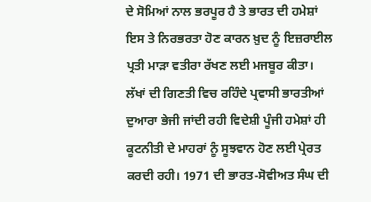ਦੇ ਸੋਮਿਆਂ ਨਾਲ ਭਰਪੂਰ ਹੈ ਤੇ ਭਾਰਤ ਦੀ ਹਮੇਸ਼ਾਂ ਇਸ ਤੇ ਨਿਰਭਰਤਾ ਹੋਣ ਕਾਰਨ ਖ਼ੁਦ ਨੂੰ ਇਜ਼ਰਾਈਲ ਪ੍ਰਤੀ ਮਾੜਾ ਵਤੀਰਾ ਰੱਖਣ ਲਈ ਮਜਬੂਰ ਕੀਤਾ। ਲੱਖਾਂ ਦੀ ਗਿਣਤੀ ਵਿਚ ਰਹਿੰਦੇ ਪ੍ਰਵਾਸੀ ਭਾਰਤੀਆਂ ਦੁਆਰਾ ਭੇਜੀ ਜਾਂਦੀ ਰਹੀ ਵਿਦੇਸ਼ੀ ਪੂੰਜੀ ਹਮੇਸ਼ਾਂ ਹੀ ਕੂਟਨੀਤੀ ਦੇ ਮਾਹਰਾਂ ਨੂੰ ਸੂਝਵਾਨ ਹੋਣ ਲਈ ਪ੍ਰੇਰਤ ਕਰਦੀ ਰਹੀ। 1971 ਦੀ ਭਾਰਤ-ਸੋਵੀਅਤ ਸੰਘ ਦੀ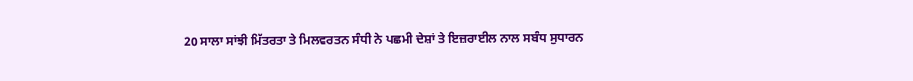20 ਸਾਲਾ ਸਾਂਝੀ ਮਿੱਤਰਤਾ ਤੇ ਮਿਲਵਰਤਨ ਸੰਧੀ ਨੇ ਪਛਮੀ ਦੇਸ਼ਾਂ ਤੇ ਇਜ਼ਰਾਈਲ ਨਾਲ ਸਬੰਧ ਸੁਧਾਰਨ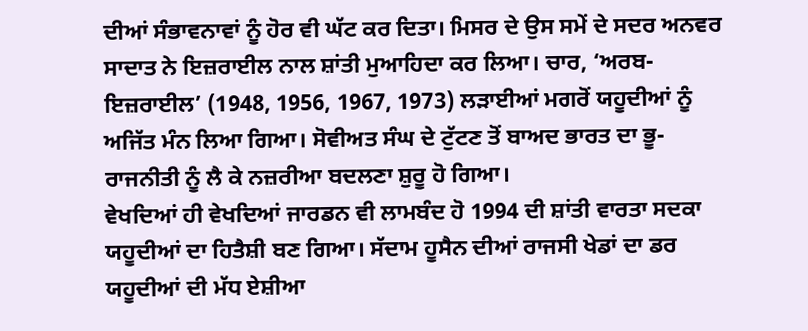ਦੀਆਂ ਸੰਭਾਵਨਾਵਾਂ ਨੂੰ ਹੋਰ ਵੀ ਘੱਟ ਕਰ ਦਿਤਾ। ਮਿਸਰ ਦੇ ਉਸ ਸਮੇਂ ਦੇ ਸਦਰ ਅਨਵਰ ਸਾਦਾਤ ਨੇ ਇਜ਼ਰਾਈਲ ਨਾਲ ਸ਼ਾਂਤੀ ਮੁਆਹਿਦਾ ਕਰ ਲਿਆ। ਚਾਰ, ‘ਅਰਬ-ਇਜ਼ਰਾਈਲ’ (1948, 1956, 1967, 1973) ਲੜਾਈਆਂ ਮਗਰੋਂ ਯਹੂਦੀਆਂ ਨੂੰ ਅਜਿੱਤ ਮੰਨ ਲਿਆ ਗਿਆ। ਸੋਵੀਅਤ ਸੰਘ ਦੇ ਟੁੱਟਣ ਤੋਂ ਬਾਅਦ ਭਾਰਤ ਦਾ ਭੂ-ਰਾਜਨੀਤੀ ਨੂੰ ਲੈ ਕੇ ਨਜ਼ਰੀਆ ਬਦਲਣਾ ਸ਼ੁਰੂ ਹੋ ਗਿਆ।
ਵੇਖਦਿਆਂ ਹੀ ਵੇਖਦਿਆਂ ਜਾਰਡਨ ਵੀ ਲਾਮਬੰਦ ਹੋ 1994 ਦੀ ਸ਼ਾਂਤੀ ਵਾਰਤਾ ਸਦਕਾ ਯਹੂਦੀਆਂ ਦਾ ਹਿਤੈਸ਼ੀ ਬਣ ਗਿਆ। ਸੱਦਾਮ ਹੂਸੈਨ ਦੀਆਂ ਰਾਜਸੀ ਖੇਡਾਂ ਦਾ ਡਰ ਯਹੂਦੀਆਂ ਦੀ ਮੱਧ ਏਸ਼ੀਆ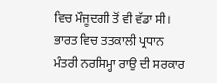ਵਿਚ ਮੌਜੂਦਗੀ ਤੋਂ ਵੀ ਵੱਡਾ ਸੀ। ਭਾਰਤ ਵਿਚ ਤਤਕਾਲੀ ਪ੍ਰਧਾਨ ਮੰਤਰੀ ਨਰਸਿਮ੍ਹਾ ਰਾਉ ਦੀ ਸਰਕਾਰ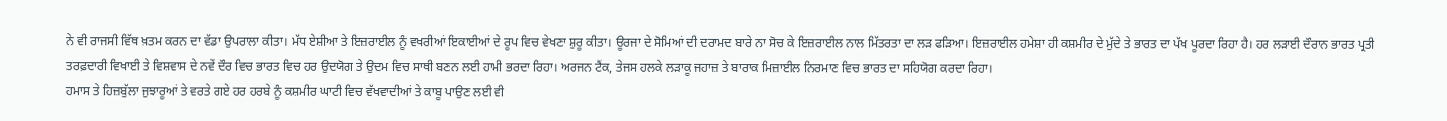ਨੇ ਵੀ ਰਾਜਸੀ ਵਿੱਥ ਖ਼ਤਮ ਕਰਨ ਦਾ ਵੱਡਾ ਉਪਰਾਲਾ ਕੀਤਾ। ਮੱਧ ਏਸ਼ੀਆ ਤੇ ਇਜ਼ਰਾਈਲ ਨੂੰ ਵਖਰੀਆਂ ਇਕਾਈਆਂ ਦੇ ਰੂਪ ਵਿਚ ਵੇਖਣਾ ਸ਼ੁਰੂ ਕੀਤਾ। ਊਰਜਾ ਦੇ ਸੋਮਿਆਂ ਦੀ ਦਰਾਮਦ ਬਾਰੇ ਨਾ ਸੋਚ ਕੇ ਇਜ਼ਰਾਈਲ ਨਾਲ ਮਿੱਤਰਤਾ ਦਾ ਲੜ ਫੜਿਆ। ਇਜ਼ਰਾਈਲ ਹਮੇਸ਼ਾ ਹੀ ਕਸ਼ਮੀਰ ਦੇ ਮੁੱਦੇ ਤੇ ਭਾਰਤ ਦਾ ਪੱਖ ਪੂਰਦਾ ਰਿਹਾ ਹੈ। ਹਰ ਲੜਾਈ ਦੌਰਾਨ ਭਾਰਤ ਪ੍ਰਤੀ ਤਰਫ਼ਦਾਰੀ ਵਿਖਾਈ ਤੇ ਵਿਸ਼ਵਾਸ ਦੇ ਨਵੇਂ ਦੌਰ ਵਿਚ ਭਾਰਤ ਵਿਚ ਹਰ ਉਦਯੋਗ ਤੇ ਉਦਮ ਵਿਚ ਸਾਥੀ ਬਣਨ ਲਈ ਹਾਮੀ ਭਰਦਾ ਰਿਹਾ। ਅਰਜਨ ਟੈਂਕ, ਤੇਜਸ ਹਲਕੇ ਲੜਾਕੂ ਜਹਾਜ਼ ਤੇ ਬਾਰਾਕ ਮਿਜ਼ਾਈਲ ਨਿਰਮਾਣ ਵਿਚ ਭਾਰਤ ਦਾ ਸਹਿਯੋਗ ਕਰਦਾ ਰਿਹਾ।
ਹਮਾਸ ਤੇ ਹਿਜ਼ਬੁੱਲਾ ਜੁਝਾਰੂਆਂ ਤੇ ਵਰਤੇ ਗਏ ਹਰ ਹਰਬੇ ਨੂੰ ਕਸ਼ਮੀਰ ਘਾਟੀ ਵਿਚ ਵੱਖਵਾਦੀਆਂ ਤੇ ਕਾਬੂ ਪਾਉਣ ਲਈ ਵੀ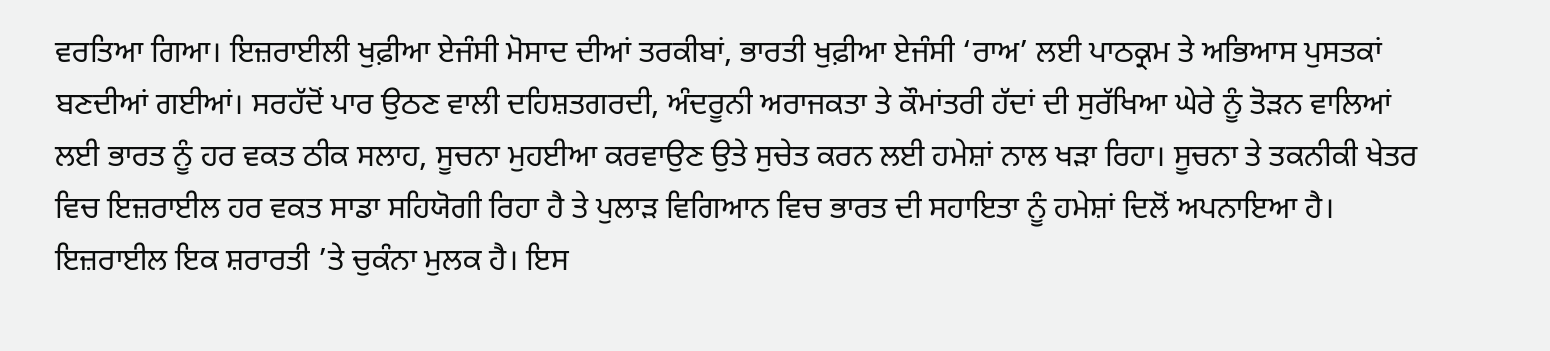ਵਰਤਿਆ ਗਿਆ। ਇਜ਼ਰਾਈਲੀ ਖੁਫ਼ੀਆ ਏਜੰਸੀ ਮੋਸਾਦ ਦੀਆਂ ਤਰਕੀਬਾਂ, ਭਾਰਤੀ ਖੁਫ਼ੀਆ ਏਜੰਸੀ ‘ਰਾਅ’ ਲਈ ਪਾਠਕ੍ਰਮ ਤੇ ਅਭਿਆਸ ਪੁਸਤਕਾਂ ਬਣਦੀਆਂ ਗਈਆਂ। ਸਰਹੱਦੋਂ ਪਾਰ ਉਠਣ ਵਾਲੀ ਦਹਿਸ਼ਤਗਰਦੀ, ਅੰਦਰੂਨੀ ਅਰਾਜਕਤਾ ਤੇ ਕੌਮਾਂਤਰੀ ਹੱਦਾਂ ਦੀ ਸੁਰੱਖਿਆ ਘੇਰੇ ਨੂੰ ਤੋੜਨ ਵਾਲਿਆਂ ਲਈ ਭਾਰਤ ਨੂੰ ਹਰ ਵਕਤ ਠੀਕ ਸਲਾਹ, ਸੂਚਨਾ ਮੁਹਈਆ ਕਰਵਾਉਣ ਉਤੇ ਸੁਚੇਤ ਕਰਨ ਲਈ ਹਮੇਸ਼ਾਂ ਨਾਲ ਖੜਾ ਰਿਹਾ। ਸੂਚਨਾ ਤੇ ਤਕਨੀਕੀ ਖੇਤਰ ਵਿਚ ਇਜ਼ਰਾਈਲ ਹਰ ਵਕਤ ਸਾਡਾ ਸਹਿਯੋਗੀ ਰਿਹਾ ਹੈ ਤੇ ਪੁਲਾੜ ਵਿਗਿਆਨ ਵਿਚ ਭਾਰਤ ਦੀ ਸਹਾਇਤਾ ਨੂੰ ਹਮੇਸ਼ਾਂ ਦਿਲੋਂ ਅਪਨਾਇਆ ਹੈ।
ਇਜ਼ਰਾਈਲ ਇਕ ਸ਼ਰਾਰਤੀ ’ਤੇ ਚੁਕੰਨਾ ਮੁਲਕ ਹੈ। ਇਸ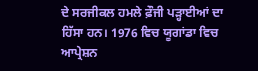ਦੇ ਸਰਜੀਕਲ ਹਮਲੇ ਫ਼ੌਜੀ ਪੜ੍ਹਾਈਆਂ ਦਾ ਹਿੱਸਾ ਹਨ। 1976 ਵਿਚ ਯੂਗਾਂਡਾ ਵਿਚ ਆਪ੍ਰੇਸ਼ਨ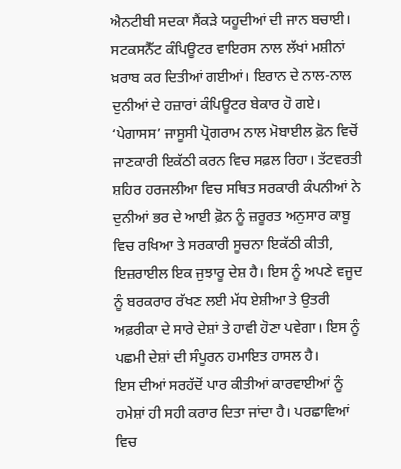ਐਨਟੀਬੀ ਸਦਕਾ ਸੈਂਕੜੇ ਯਹੂਦੀਆਂ ਦੀ ਜਾਨ ਬਚਾਈ। ਸਟਕਸਨੈੱਟ ਕੰਪਿਊਟਰ ਵਾਇਰਸ ਨਾਲ ਲੱਖਾਂ ਮਸ਼ੀਨਾਂ ਖ਼ਰਾਬ ਕਰ ਦਿਤੀਆਂ ਗਈਆਂ। ਇਰਾਨ ਦੇ ਨਾਲ-ਨਾਲ ਦੁਨੀਆਂ ਦੇ ਹਜ਼ਾਰਾਂ ਕੰਪਿਊਟਰ ਬੇਕਾਰ ਹੋ ਗਏ। ‘ਪੇਗਾਸਸ’ ਜਾਸੂਸੀ ਪ੍ਰੋਗਰਾਮ ਨਾਲ ਮੋਬਾਈਲ ਫ਼ੋਨ ਵਿਚੋਂ ਜਾਣਕਾਰੀ ਇਕੱਠੀ ਕਰਨ ਵਿਚ ਸਫ਼ਲ ਰਿਹਾ। ਤੱਟਵਰਤੀ ਸ਼ਹਿਰ ਹਰਜਲੀਆ ਵਿਚ ਸਥਿਤ ਸਰਕਾਰੀ ਕੰਪਨੀਆਂ ਨੇ ਦੁਨੀਆਂ ਭਰ ਦੇ ਆਈ ਫ਼ੋਨ ਨੂੰ ਜ਼ਰੂਰਤ ਅਨੁਸਾਰ ਕਾਬੂ ਵਿਚ ਰਖਿਆ ਤੇ ਸਰਕਾਰੀ ਸੂਚਨਾ ਇਕੱਠੀ ਕੀਤੀ, ਇਜ਼ਰਾਈਲ ਇਕ ਜੁਝਾਰੂ ਦੇਸ਼ ਹੈ। ਇਸ ਨੂੰ ਅਪਣੇ ਵਜੂਦ ਨੂੰ ਬਰਕਰਾਰ ਰੱਖਣ ਲਈ ਮੱਧ ਏਸ਼ੀਆ ਤੇ ਉਤਰੀ ਅਫ਼ਰੀਕਾ ਦੇ ਸਾਰੇ ਦੇਸ਼ਾਂ ਤੇ ਹਾਵੀ ਹੋਣਾ ਪਵੇਗਾ। ਇਸ ਨੂੰ ਪਛਮੀ ਦੇਸ਼ਾਂ ਦੀ ਸੰਪੂਰਨ ਹਮਾਇਤ ਹਾਸਲ ਹੈ।
ਇਸ ਦੀਆਂ ਸਰਹੱਦੋਂ ਪਾਰ ਕੀਤੀਆਂ ਕਾਰਵਾਈਆਂ ਨੂੰ ਹਮੇਸ਼ਾਂ ਹੀ ਸਹੀ ਕਰਾਰ ਦਿਤਾ ਜਾਂਦਾ ਹੈ। ਪਰਛਾਵਿਆਂ ਵਿਚ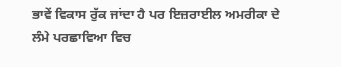ਭਾਵੇਂ ਵਿਕਾਸ ਰੁੱਕ ਜਾਂਦਾ ਹੈ ਪਰ ਇਜ਼ਰਾਈਲ ਅਮਰੀਕਾ ਦੇ ਲੰਮੇ ਪਰਛਾਵਿਆ ਵਿਚ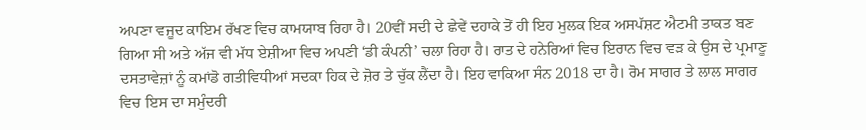ਅਪਣਾ ਵਜੂਦ ਕਾਇਮ ਰੱਖਣ ਵਿਚ ਕਾਮਯਾਬ ਰਿਹਾ ਹੈ। 20ਵੀਂ ਸਦੀ ਦੇ ਛੇਵੇਂ ਦਹਾਕੇ ਤੋਂ ਹੀ ਇਹ ਮੁਲਕ ਇਕ ਅਸਪੱਸ਼ਟ ਐਟਮੀ ਤਾਕਤ ਬਣ ਗਿਆ ਸੀ ਅਤੇ ਅੱਜ ਵੀ ਮੱਧ ਏਸ਼ੀਆ ਵਿਚ ਅਪਣੀ ‘ਡੀ ਕੰਪਨੀ’ ਚਲਾ ਰਿਹਾ ਹੈ। ਰਾਤ ਦੇ ਹਨੇਰਿਆਂ ਵਿਚ ਇਰਾਨ ਵਿਚ ਵੜ ਕੇ ਉਸ ਦੇ ਪ੍ਰਮਾਣੂ ਦਸਤਾਵੇਜ਼ਾਂ ਨੂੰ ਕਮਾਂਡੋ ਗਤੀਵਿਧੀਆਂ ਸਦਕਾ ਹਿਕ ਦੇ ਜ਼ੋਰ ਤੇ ਚੁੱਕ ਲੈਂਦਾ ਹੈ। ਇਹ ਵਾਕਿਆ ਸੰਨ 2018 ਦਾ ਹੈ। ਰੋਮ ਸਾਗਰ ਤੇ ਲਾਲ ਸਾਗਰ ਵਿਚ ਇਸ ਦਾ ਸਮੁੰਦਰੀ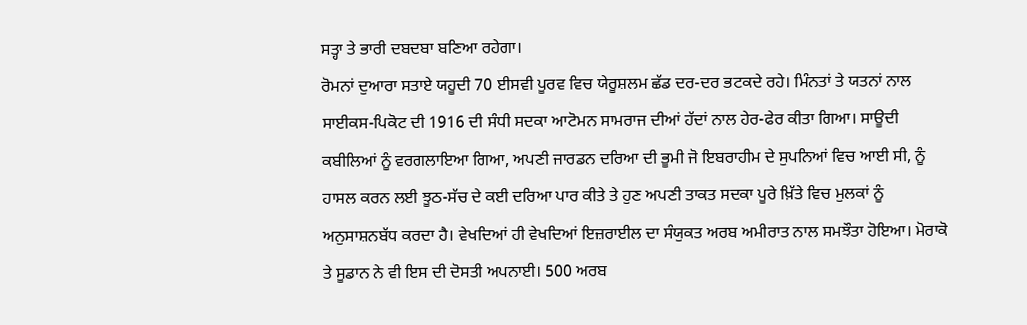ਸਤ੍ਹਾ ਤੇ ਭਾਰੀ ਦਬਦਬਾ ਬਣਿਆ ਰਹੇਗਾ।
ਰੋਮਨਾਂ ਦੁਆਰਾ ਸਤਾਏ ਯਹੂਦੀ 70 ਈਸਵੀ ਪੂਰਵ ਵਿਚ ਯੇਰੂਸ਼ਲਮ ਛੱਡ ਦਰ-ਦਰ ਭਟਕਦੇ ਰਹੇ। ਮਿੰਨਤਾਂ ਤੇ ਯਤਨਾਂ ਨਾਲ ਸਾਈਕਸ-ਪਿਕੋਟ ਦੀ 1916 ਦੀ ਸੰਧੀ ਸਦਕਾ ਆਟੋਮਨ ਸਾਮਰਾਜ ਦੀਆਂ ਹੱਦਾਂ ਨਾਲ ਹੇਰ-ਫੇਰ ਕੀਤਾ ਗਿਆ। ਸਾਊਦੀ ਕਬੀਲਿਆਂ ਨੂੰ ਵਰਗਲਾਇਆ ਗਿਆ, ਅਪਣੀ ਜਾਰਡਨ ਦਰਿਆ ਦੀ ਭੂਮੀ ਜੋ ਇਬਰਾਹੀਮ ਦੇ ਸੁਪਨਿਆਂ ਵਿਚ ਆਈ ਸੀ, ਨੂੰ ਹਾਸਲ ਕਰਨ ਲਈ ਝੂਠ-ਸੱਚ ਦੇ ਕਈ ਦਰਿਆ ਪਾਰ ਕੀਤੇ ਤੇ ਹੁਣ ਅਪਣੀ ਤਾਕਤ ਸਦਕਾ ਪੂਰੇ ਖ਼ਿੱਤੇ ਵਿਚ ਮੁਲਕਾਂ ਨੂੰ ਅਨੁਸਾਸ਼ਨਬੱਧ ਕਰਦਾ ਹੈ। ਵੇਖਦਿਆਂ ਹੀ ਵੇਖਦਿਆਂ ਇਜ਼ਰਾਈਲ ਦਾ ਸੰਯੁਕਤ ਅਰਬ ਅਮੀਰਾਤ ਨਾਲ ਸਮਝੌਤਾ ਹੋਇਆ। ਮੋਰਾਕੋ ਤੇ ਸੂਡਾਨ ਨੇ ਵੀ ਇਸ ਦੀ ਦੋਸਤੀ ਅਪਨਾਈ। 500 ਅਰਬ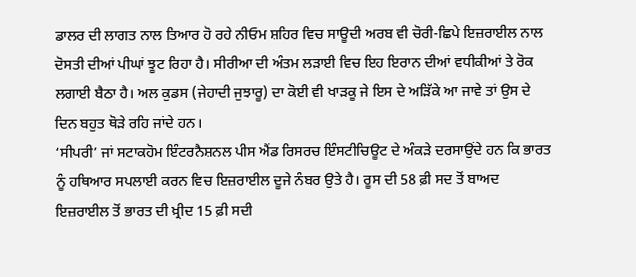ਡਾਲਰ ਦੀ ਲਾਗਤ ਨਾਲ ਤਿਆਰ ਹੋ ਰਹੇ ਨੀਓਮ ਸ਼ਹਿਰ ਵਿਚ ਸਾਊਦੀ ਅਰਬ ਵੀ ਚੋਰੀ-ਛਿਪੇ ਇਜ਼ਰਾਈਲ ਨਾਲ ਦੋਸਤੀ ਦੀਆਂ ਪੀਘਾਂ ਝੂਟ ਰਿਹਾ ਹੈ। ਸੀਰੀਆ ਦੀ ਅੰਤਮ ਲੜਾਈ ਵਿਚ ਇਹ ਇਰਾਨ ਦੀਆਂ ਵਧੀਕੀਆਂ ਤੇ ਰੋਕ ਲਗਾਈ ਬੈਠਾ ਹੈ। ਅਲ ਕੁਡਸ (ਜੇਹਾਦੀ ਜੁਝਾਰੂ) ਦਾ ਕੋਈ ਵੀ ਖਾੜਕੂ ਜੇ ਇਸ ਦੇ ਅੜਿੱਕੇ ਆ ਜਾਵੇ ਤਾਂ ਉਸ ਦੇ ਦਿਨ ਬਹੁਤ ਥੋੜੇ ਰਹਿ ਜਾਂਦੇ ਹਨ।
‘ਸੀਪਰੀ’ ਜਾਂ ਸਟਾਕਹੋਮ ਇੰਟਰਨੈਸ਼ਨਲ ਪੀਸ ਐਂਡ ਰਿਸਰਚ ਇੰਸਟੀਚਿਊਟ ਦੇ ਅੰਕੜੇ ਦਰਸਾਉਂਦੇ ਹਨ ਕਿ ਭਾਰਤ ਨੂੰ ਹਥਿਆਰ ਸਪਲਾਈ ਕਰਨ ਵਿਚ ਇਜ਼ਰਾਈਲ ਦੂਜੇ ਨੰਬਰ ਉਤੇ ਹੈ। ਰੂਸ ਦੀ 58 ਫ਼ੀ ਸਦ ਤੋਂ ਬਾਅਦ ਇਜ਼ਰਾਈਲ ਤੋਂ ਭਾਰਤ ਦੀ ਖ਼੍ਰੀਦ 15 ਫ਼ੀ ਸਦੀ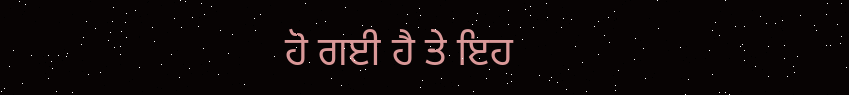ਹੋ ਗਈ ਹੈ ਤੇ ਇਹ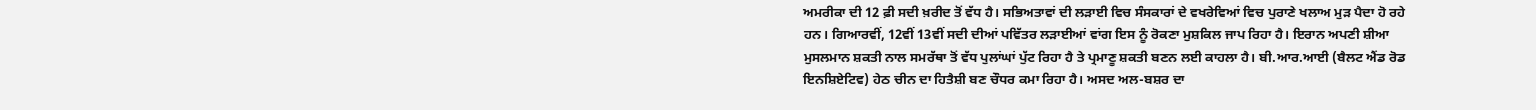ਅਮਰੀਕਾ ਦੀ 12 ਫ਼ੀ ਸਦੀ ਖ਼ਰੀਦ ਤੋਂ ਵੱਧ ਹੈ। ਸਭਿਅਤਾਵਾਂ ਦੀ ਲੜਾਈ ਵਿਚ ਸੰਸਕਾਰਾਂ ਦੇ ਵਖਰੇਵਿਆਂ ਵਿਚ ਪੁਰਾਣੇ ਖਲਾਅ ਮੁੜ ਪੈਦਾ ਹੋ ਰਹੇ ਹਨ। ਗਿਆਰਵੀਂ, 12ਵੀਂ 13ਵੀਂ ਸਦੀ ਦੀਆਂ ਪਵਿੱਤਰ ਲੜਾਈਆਂ ਵਾਂਗ ਇਸ ਨੂੰ ਰੋਕਣਾ ਮੁਸ਼ਕਿਲ ਜਾਪ ਰਿਹਾ ਹੈ। ਇਰਾਨ ਅਪਣੀ ਸ਼ੀਆ ਮੁਸਲਮਾਨ ਸ਼ਕਤੀ ਨਾਲ ਸਮਰੱਥਾ ਤੋਂ ਵੱਧ ਪੁਲਾਂਘਾਂ ਪੁੱਟ ਰਿਹਾ ਹੈ ਤੇ ਪ੍ਰਮਾਣੂ ਸ਼ਕਤੀ ਬਣਨ ਲਈ ਕਾਹਲਾ ਹੈ। ਬੀ.ਆਰ.ਆਈ (ਬੈਲਟ ਐਂਡ ਰੋਡ ਇਨਸ਼ਿਏਟਿਵ) ਹੇਠ ਚੀਨ ਦਾ ਹਿਤੈਸ਼ੀ ਬਣ ਚੌਧਰ ਕਮਾ ਰਿਹਾ ਹੈ। ਅਸਦ ਅਲ-ਬਸ਼ਰ ਦਾ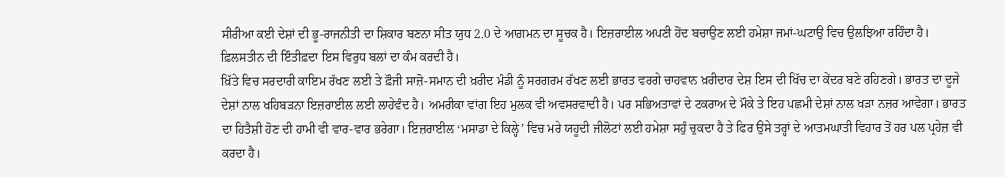ਸੀਰੀਆ ਕਈ ਦੇਸ਼ਾਂ ਦੀ ਭੂ-ਰਾਜਨੀਤੀ ਦਾ ਸ਼ਿਕਾਰ ਬਣਨਾ ਸੀਤ ਯੁਧ 2.0 ਦੇ ਆਗ਼ਮਨ ਦਾ ਸੂਚਕ ਹੈ। ਇਜ਼ਰਾਈਲ ਅਪਣੀ ਹੋਂਦ ਬਚਾਉਣ ਲਈ ਹਮੇਸ਼ਾ ਜਮਾਂ-ਘਟਾਉ ਵਿਚ ਉਲਝਿਆ ਰਹਿੰਦਾ ਹੈ। ਫ਼ਿਲਸਤੀਨ ਦੀ ਇੰਤੀਫ਼ਦਾ ਇਸ ਵਿਰੁਧ ਬਲਾਂ ਦਾ ਕੰਮ ਕਰਦੀ ਹੈ।
ਖ਼ਿੱਤੇ ਵਿਚ ਸਰਦਾਰੀ ਕਾਇਮ ਰੱਖਣ ਲਈ ਤੇ ਫ਼ੌਜੀ ਸਾਜ਼ੋ-ਸਮਾਨ ਦੀ ਖ਼ਰੀਦ ਮੰਡੀ ਨੂੰ ਸਰਗਰਮ ਰੱਖਣ ਲਈ ਭਾਰਤ ਵਰਗੇ ਚਾਹਵਾਨ ਖ਼ਰੀਦਾਰ ਦੇਸ਼ ਇਸ ਦੀ ਖਿੱਚ ਦਾ ਕੇਂਦਰ ਬਣੇ ਰਹਿਣਗੇ। ਭਾਰਤ ਦਾ ਦੂਜੇ ਦੇਸ਼ਾਂ ਨਾਲ ਖਹਿਬੜਨਾ ਇਜ਼ਰਾਈਲ ਲਈ ਲਾਹੇਵੰਦ ਹੈ। ਅਮਰੀਕਾ ਵਾਂਗ ਇਹ ਮੁਲਕ ਵੀ ਅਵਸਰਵਾਦੀ ਹੈ। ਪਰ ਸਭਿਅਤਾਵਾਂ ਦੇ ਟਕਰਾਅ ਦੇ ਮੌਕੇ ਤੇ ਇਹ ਪਛਮੀ ਦੇਸ਼ਾਂ ਨਾਲ ਖੜਾ ਨਜ਼ਰ ਆਵੇਗਾ। ਭਾਰਤ ਦਾ ਹਿਤੈਸ਼ੀ ਹੋਣ ਦੀ ਹਾਮੀ ਵੀ ਵਾਰ-ਵਾਰ ਭਰੇਗਾ। ਇਜ਼ਰਾਈਲ ‘ਮਸਾਡਾ ਦੇ ਕਿਲ੍ਹੇ’ ਵਿਚ ਮਰੇ ਯਹੂਦੀ ਜੀਲੋਟਾਂ ਲਈ ਹਮੇਸ਼ਾ ਸਹੁੰ ਚੁਕਦਾ ਹੈ ਤੇ ਫਿਰ ਉਸੇ ਤਰ੍ਹਾਂ ਦੇ ਆਤਮਘਾਤੀ ਵਿਹਾਰ ਤੋਂ ਹਰ ਪਲ ਪ੍ਰਹੇਜ਼ ਵੀ ਕਰਦਾ ਹੈ।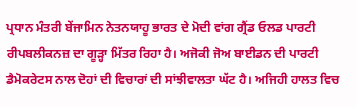ਪ੍ਰਧਾਨ ਮੰਤਰੀ ਬੇਂਜਾਮਿਨ ਨੇਤਨਯਾਹੂ ਭਾਰਤ ਦੇ ਮੋਦੀ ਵਾਂਗ ਗ੍ਰੈਂਡ ਓਲਡ ਪਾਰਟੀ ਰੀਪਬਲੀਕਨਜ਼ ਦਾ ਗੂੜ੍ਹਾ ਮਿੱਤਰ ਰਿਹਾ ਹੈ। ਅਜੋਕੀ ਜੋਅ ਬਾਈਡਨ ਦੀ ਪਾਰਟੀ ਡੈਮੋਕਰੇਟਸ ਨਾਲ ਦੋਹਾਂ ਦੀ ਵਿਚਾਰਾਂ ਦੀ ਸਾਂਝੀਵਾਲਤਾ ਘੱਟ ਹੈ। ਅਜਿਹੀ ਹਾਲਤ ਵਿਚ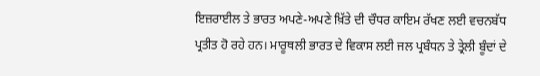ਇਜ਼ਰਾਈਲ ਤੇ ਭਾਰਤ ਅਪਣੇ-ਅਪਣੇ ਖ਼ਿੱਤੇ ਦੀ ਚੌਧਰ ਕਾਇਮ ਰੱਖਣ ਲਈ ਵਚਨਬੱਧ ਪ੍ਰਤੀਤ ਹੋ ਰਹੇ ਹਨ। ਮਾਰੂਥਲੀ ਭਾਰਤ ਦੇ ਵਿਕਾਸ ਲਈ ਜਲ ਪ੍ਰਬੰਧਨ ਤੇ ਤ੍ਰੇਲੀ ਬੂੰਦਾਂ ਦੇ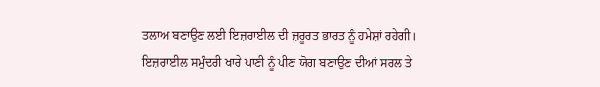ਤਲਾਅ ਬਣਾਉਣ ਲਈ ਇਜ਼ਰਾਈਲ ਦੀ ਜ਼ਰੂਰਤ ਭਾਰਤ ਨੂੰ ਹਮੇਸ਼ਾਂ ਰਹੇਗੀ। ਇਜ਼ਰਾਈਲ ਸਮੁੰਦਰੀ ਖਾਰੇ ਪਾਣੀ ਨੂੰ ਪੀਣ ਯੋਗ ਬਣਾਉਣ ਦੀਆਂ ਸਰਲ ਤੇ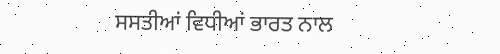ਸਸਤੀਆਂ ਵਿਧੀਆਂ ਭਾਰਤ ਨਾਲ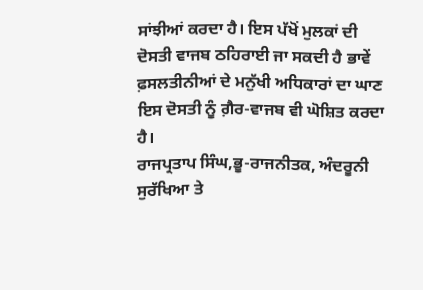ਸਾਂਝੀਆਂ ਕਰਦਾ ਹੈ। ਇਸ ਪੱਖੋਂ ਮੁਲਕਾਂ ਦੀ ਦੋਸਤੀ ਵਾਜਬ ਠਹਿਰਾਈ ਜਾ ਸਕਦੀ ਹੈ ਭਾਵੇਂ ਫ਼ਸਲਤੀਨੀਆਂ ਦੇ ਮਨੁੱਖੀ ਅਧਿਕਾਰਾਂ ਦਾ ਘਾਣ ਇਸ ਦੋਸਤੀ ਨੂੰ ਗ਼ੈਰ-ਵਾਜਬ ਵੀ ਘੋਸ਼ਿਤ ਕਰਦਾ ਹੈ।
ਰਾਜਪ੍ਰਤਾਪ ਸਿੰਘ,ਭੂ-ਰਾਜਨੀਤਕ, ਅੰਦਰੂਨੀ ਸੁਰੱਖਿਆ ਤੇ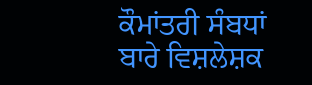ਕੌਮਾਂਤਰੀ ਸੰਬਧਾਂ ਬਾਰੇ ਵਿਸ਼ਲੇਸ਼ਕ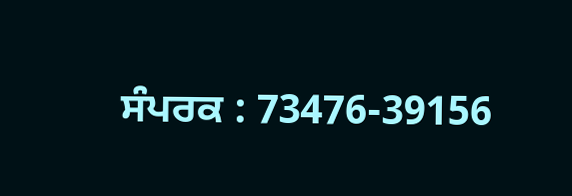ਸੰਪਰਕ : 73476-39156